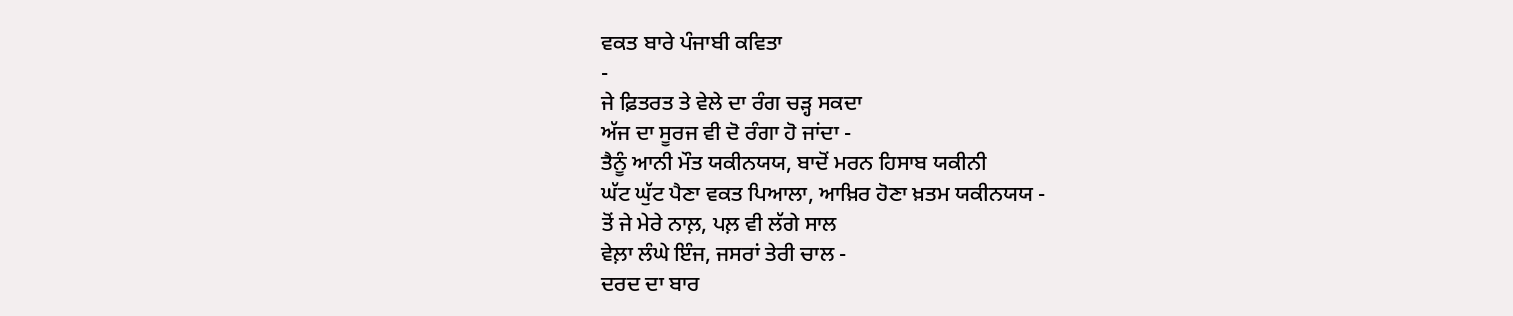ਵਕਤ ਬਾਰੇ ਪੰਜਾਬੀ ਕਵਿਤਾ
-
ਜੇ ਫ਼ਿਤਰਤ ਤੇ ਵੇਲੇ ਦਾ ਰੰਗ ਚੜ੍ਹ ਸਕਦਾ
ਅੱਜ ਦਾ ਸੂਰਜ ਵੀ ਦੋ ਰੰਗਾ ਹੋ ਜਾਂਦਾ -
ਤੈਨੂੰ ਆਨੀ ਮੌਤ ਯਕੀਨਯਯ, ਬਾਦੋਂ ਮਰਨ ਹਿਸਾਬ ਯਕੀਨੀ
ਘੱਟ ਘੁੱਟ ਪੈਣਾ ਵਕਤ ਪਿਆਲਾ, ਆਖ਼ਿਰ ਹੋਣਾ ਖ਼ਤਮ ਯਕੀਨਯਯ -
ਤੋਂ ਜੇ ਮੇਰੇ ਨਾਲ਼, ਪਲ਼ ਵੀ ਲੱਗੇ ਸਾਲ
ਵੇਲ਼ਾ ਲੰਘੇ ਇੰਜ, ਜਸਰਾਂ ਤੇਰੀ ਚਾਲ -
ਦਰਦ ਦਾ ਬਾਰ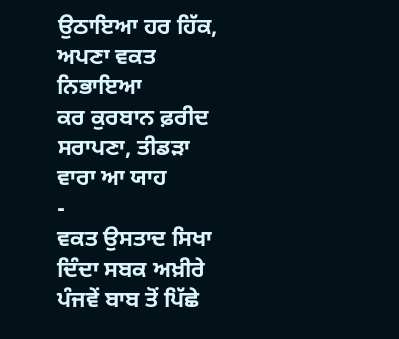ਉਠਾਇਆ ਹਰ ਹਿੱਕ, ਅਪਣਾ ਵਕਤ ਨਿਭਾਇਆ
ਕਰ ਕੁਰਬਾਨ ਫ਼ਰੀਦ ਸਰਾਪਣਾ, ਤੀਡੜਾ ਵਾਰਾ ਆ ਯਾਹ
-
ਵਕਤ ਉਸਤਾਦ ਸਿਖਾ ਦਿੰਦਾ ਸਬਕ ਅਖ਼ੀਰੇ
ਪੰਜਵੇਂ ਬਾਬ ਤੋਂ ਪਿੱਛੇ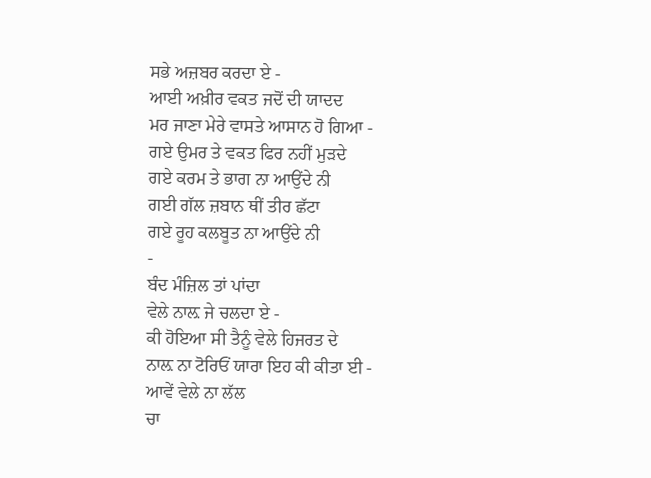ਸਭੇ ਅਜ਼ਬਰ ਕਰਦਾ ਏ -
ਆਈ ਅਖ਼ੀਰ ਵਕਤ ਜਦੋਂ ਦੀ ਯਾਦਦ
ਮਰ ਜਾਣਾ ਮੇਰੇ ਵਾਸਤੇ ਆਸਾਨ ਹੋ ਗਿਆ -
ਗਏ ਉਮਰ ਤੇ ਵਕਤ ਫਿਰ ਨਹੀਂ ਮੁੜਦੇ
ਗਏ ਕਰਮ ਤੇ ਭਾਗ ਨਾ ਆਉਂਦੇ ਨੀ
ਗਈ ਗੱਲ ਜ਼ਬਾਨ ਥੀਂ ਤੀਰ ਛੱਟਾ
ਗਏ ਰੂਹ ਕਲਬੂਤ ਨਾ ਆਉਂਦੇ ਨੀ
-
ਬੰਦ ਮੰਜ਼ਿਲ ਤਾਂ ਪਾਂਦਾ
ਵੇਲੇ ਨਾਲ਼ ਜੇ ਚਲਦਾ ਏ -
ਕੀ ਹੋਇਆ ਸੀ ਤੈਨੂੰ ਵੇਲੇ ਹਿਜਰਤ ਦੇ
ਨਾਲ਼ ਨਾ ਟੋਰਿਓਂ ਯਾਰਾ ਇਹ ਕੀ ਕੀਤਾ ਈ -
ਆਵੇਂ ਵੇਲੇ ਨਾ ਲੱਲ
ਚਾ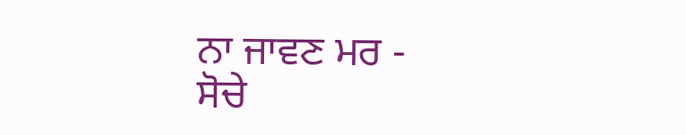ਨਾ ਜਾਵਣ ਮਰ -
ਸੋਚੇ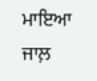ਮਾਇਆ ਜਾਲ਼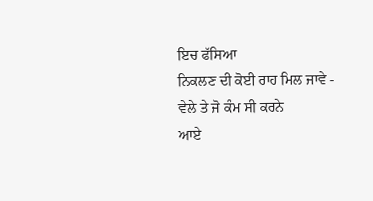ਇਚ ਫੱਸਿਆ
ਨਿਕਲਣ ਦੀ ਕੋਈ ਰਾਹ ਮਿਲ ਜਾਵੇ -
ਵੇਲੇ ਤੇ ਜੋ ਕੰਮ ਸੀ ਕਰਨੇ
ਆਏ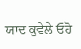ਯਾਦ ਕੁਵੇਲੇ ਓਹੋ